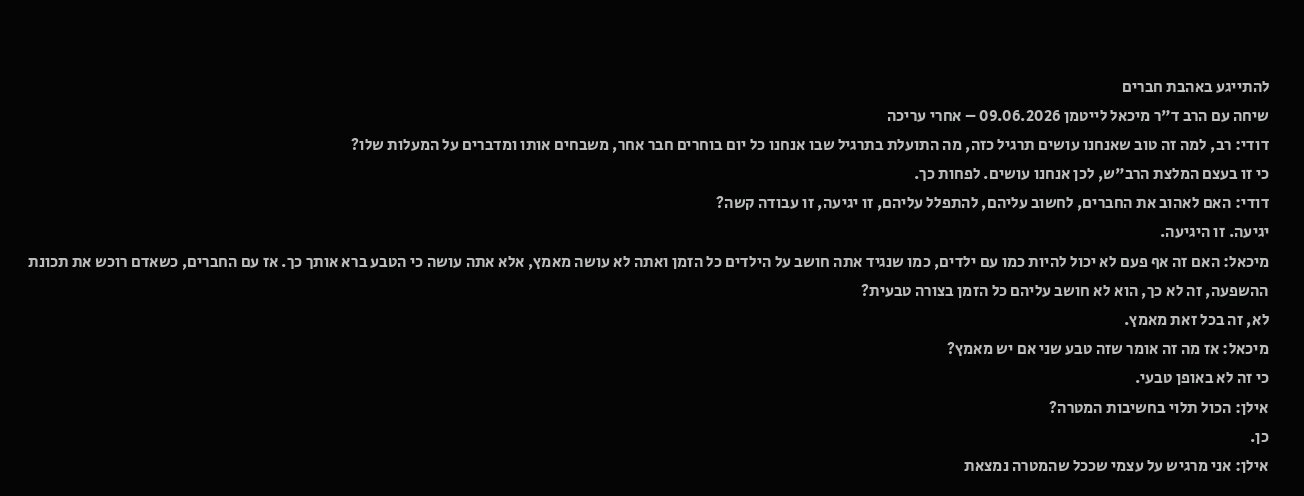להתייגע באהבת חברים
שיחה עם הרב ד"ר מיכאל לייטמן 09.06.2026 – אחרי עריכה
דודי: רב, למה זה טוב שאנחנו עושים תרגיל כזה, מה התועלת בתרגיל שבו אנחנו כל יום בוחרים חבר אחר, משבחים אותו ומדברים על המעלות שלו?
כי זו בעצם המלצת הרב"ש, לכן אנחנו עושים. לפחות כך.
דודי: האם לאהוב את החברים, לחשוב עליהם, להתפלל עליהם, זו יגיעה, זו עבודה קשה?
יגיעה. זו היגיעה.
מיכאל: האם זה אף פעם לא יכול להיות כמו עם ילדים, כמו שנגיד אתה חושב על הילדים כל הזמן ואתה לא עושה מאמץ, אלא אתה עושה כי הטבע ברא אותך כך. אז עם החברים, כשאדם רוכש את תכונת ההשפעה, זה לא כך, הוא לא חושב עליהם כל הזמן בצורה טבעית?
לא, זה בכל זאת מאמץ.
מיכאל: אז מה זה אומר שזה טבע שני אם יש מאמץ?
כי זה לא באופן טבעי.
אילן: הכול תלוי בחשיבות המטרה?
כן.
אילן: אני מרגיש על עצמי שככל שהמטרה נמצאת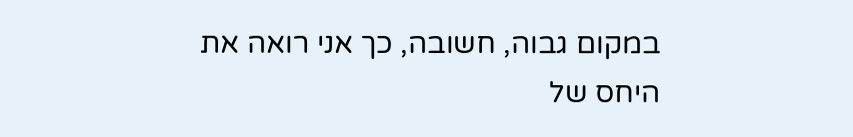במקום גבוה, חשובה, כך אני רואה את היחס של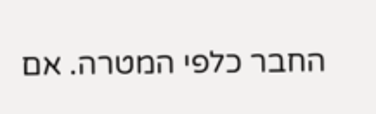החבר כלפי המטרה. אם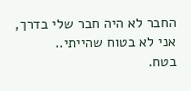החבר לא היה חבר שלי בדרך, אני לא בטוח שהייתי..
בטח.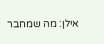אילן: מה שמחבר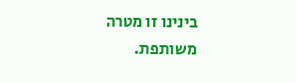בינינו זו מטרה משותפת.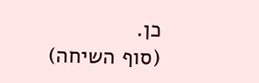כן.
(סוף השיחה)